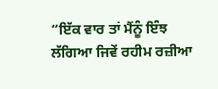“ਇੱਕ ਵਾਰ ਤਾਂ ਮੈਂਨੂੰ ਇੰਝ ਲੱਗਿਆ ਜਿਵੇਂ ਰਹੀਮ ਰਜ਼ੀਆ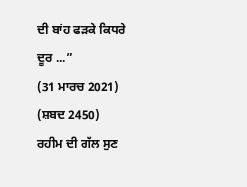ਦੀ ਬਾਂਹ ਫੜਕੇ ਕਿਧਰੇ ਦੂਰ ...”
(31 ਮਾਰਚ 2021)
(ਸ਼ਬਦ 2450)
ਰਹੀਮ ਦੀ ਗੱਲ ਸੁਣ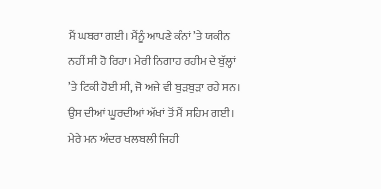ਮੈਂ ਘਬਰਾ ਗਈ। ਮੈਂਨੂੰ ਆਪਣੇ ਕੰਨਾਂ ’ਤੇ ਯਕੀਨ ਨਹੀਂ ਸੀ ਹੋ ਰਿਹਾ। ਮੇਰੀ ਨਿਗਾਹ ਰਹੀਮ ਦੇ ਬੁੱਲ੍ਹਾਂ ’ਤੇ ਟਿਕੀ ਹੋਈ ਸੀ, ਜੋ ਅਜੇ ਵੀ ਬੁੜਬੁੜਾ ਰਹੇ ਸਨ। ਉਸ ਦੀਆਂ ਘੂਰਦੀਆਂ ਅੱਖਾਂ ਤੋਂ ਮੈਂ ਸਹਿਮ ਗਈ। ਮੇਰੇ ਮਨ ਅੰਦਰ ਖਲਬਲੀ ਜਿਹੀ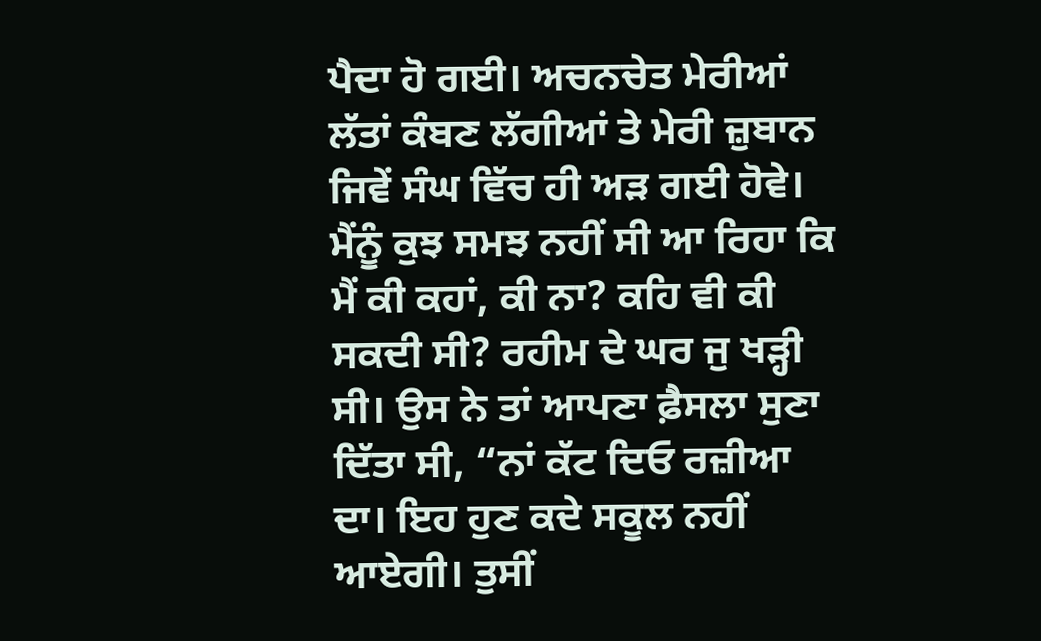ਪੈਦਾ ਹੋ ਗਈ। ਅਚਨਚੇਤ ਮੇਰੀਆਂ ਲੱਤਾਂ ਕੰਬਣ ਲੱਗੀਆਂ ਤੇ ਮੇਰੀ ਜ਼ੁਬਾਨ ਜਿਵੇਂ ਸੰਘ ਵਿੱਚ ਹੀ ਅੜ ਗਈ ਹੋਵੇ। ਮੈਂਨੂੰ ਕੁਝ ਸਮਝ ਨਹੀਂ ਸੀ ਆ ਰਿਹਾ ਕਿ ਮੈਂ ਕੀ ਕਹਾਂ, ਕੀ ਨਾ? ਕਹਿ ਵੀ ਕੀ ਸਕਦੀ ਸੀ? ਰਹੀਮ ਦੇ ਘਰ ਜੁ ਖੜ੍ਹੀ ਸੀ। ਉਸ ਨੇ ਤਾਂ ਆਪਣਾ ਫ਼ੈਸਲਾ ਸੁਣਾ ਦਿੱਤਾ ਸੀ, “ਨਾਂ ਕੱਟ ਦਿਓ ਰਜ਼ੀਆ ਦਾ। ਇਹ ਹੁਣ ਕਦੇ ਸਕੂਲ ਨਹੀਂ ਆਏਗੀ। ਤੁਸੀਂ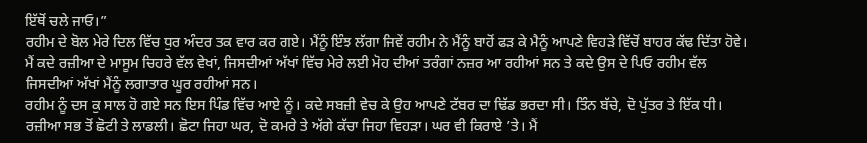ਇੱਥੋਂ ਚਲੇ ਜਾਓ।”
ਰਹੀਮ ਦੇ ਬੋਲ ਮੇਰੇ ਦਿਲ ਵਿੱਚ ਧੁਰ ਅੰਦਰ ਤਕ ਵਾਰ ਕਰ ਗਏ। ਮੈਂਨੂੰ ਇੰਝ ਲੱਗਾ ਜਿਵੇਂ ਰਹੀਮ ਨੇ ਮੈਂਨੂੰ ਬਾਹੋਂ ਫੜ ਕੇ ਮੈਨੂੰ ਆਪਣੇ ਵਿਹੜੇ ਵਿੱਚੋਂ ਬਾਹਰ ਕੱਢ ਦਿੱਤਾ ਹੋਵੇ। ਮੈਂ ਕਦੇ ਰਜ਼ੀਆ ਦੇ ਮਾਸੂਮ ਚਿਹਰੇ ਵੱਲ ਵੇਖਾਂ, ਜਿਸਦੀਆਂ ਅੱਖਾਂ ਵਿੱਚ ਮੇਰੇ ਲਈ ਮੋਹ ਦੀਆਂ ਤਰੰਗਾਂ ਨਜ਼ਰ ਆ ਰਹੀਆਂ ਸਨ ਤੇ ਕਦੇ ਉਸ ਦੇ ਪਿਓ ਰਹੀਮ ਵੱਲ ਜਿਸਦੀਆਂ ਅੱਖਾਂ ਮੈਂਨੂੰ ਲਗਾਤਾਰ ਘੂਰ ਰਹੀਆਂ ਸਨ।
ਰਹੀਮ ਨੂੰ ਦਸ ਕੁ ਸਾਲ ਹੋ ਗਏ ਸਨ ਇਸ ਪਿੰਡ ਵਿੱਚ ਆਏ ਨੂੰ। ਕਦੇ ਸਬਜ਼ੀ ਵੇਚ ਕੇ ਉਹ ਆਪਣੇ ਟੱਬਰ ਦਾ ਢਿੱਡ ਭਰਦਾ ਸੀ। ਤਿੰਨ ਬੱਚੇ, ਦੋ ਪੁੱਤਰ ਤੇ ਇੱਕ ਧੀ। ਰਜ਼ੀਆ ਸਭ ਤੋਂ ਛੋਟੀ ਤੇ ਲਾਡਲੀ। ਛੋਟਾ ਜਿਹਾ ਘਰ, ਦੋ ਕਮਰੇ ਤੇ ਅੱਗੇ ਕੱਚਾ ਜਿਹਾ ਵਿਹੜਾ। ਘਰ ਵੀ ਕਿਰਾਏ ’ਤੇ। ਮੈਂ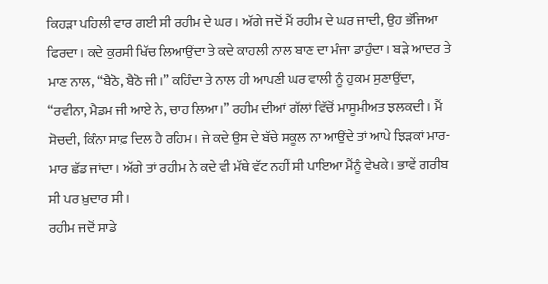ਕਿਹੜਾ ਪਹਿਲੀ ਵਾਰ ਗਈ ਸੀ ਰਹੀਮ ਦੇ ਘਰ। ਅੱਗੇ ਜਦੋਂ ਮੈਂ ਰਹੀਮ ਦੇ ਘਰ ਜਾਦੀ, ਉਹ ਭੱਜਿਆ ਫਿਰਦਾ। ਕਦੇ ਕੁਰਸੀ ਖਿੱਚ ਲਿਆਉਂਦਾ ਤੇ ਕਦੇ ਕਾਹਲੀ ਨਾਲ ਬਾਣ ਦਾ ਮੰਜਾ ਡਾਹੁੰਦਾ। ਬੜੇ ਆਦਰ ਤੇ ਮਾਣ ਨਾਲ, “ਬੈਠੋ, ਬੈਠੋ ਜੀ।” ਕਹਿੰਦਾ ਤੇ ਨਾਲ ਹੀ ਆਪਣੀ ਘਰ ਵਾਲੀ ਨੂੰ ਹੁਕਮ ਸੁਣਾਉਂਦਾ, “ਰਵੀਨਾ, ਮੈਡਮ ਜੀ ਆਏ ਨੇ, ਚਾਹ ਲਿਆ।” ਰਹੀਮ ਦੀਆਂ ਗੱਲਾਂ ਵਿੱਚੋਂ ਮਾਸੂਮੀਅਤ ਝਲਕਦੀ। ਮੈਂ ਸੋਚਦੀ, ਕਿੰਨਾ ਸਾਫ਼ ਦਿਲ ਹੈ ਰਹਿਮ। ਜੇ ਕਦੇ ਉਸ ਦੇ ਬੱਚੇ ਸਕੂਲ ਨਾ ਆਉਂਦੇ ਤਾਂ ਆਪੇ ਝਿੜਕਾਂ ਮਾਰ-ਮਾਰ ਛੱਡ ਜਾਂਦਾ। ਅੱਗੇ ਤਾਂ ਰਹੀਮ ਨੇ ਕਦੇ ਵੀ ਮੱਥੇ ਵੱਟ ਨਹੀਂ ਸੀ ਪਾਇਆ ਮੈਂਨੂੰ ਵੇਖਕੇ। ਭਾਵੇਂ ਗਰੀਬ ਸੀ ਪਰ ਖ਼ੁਦਾਰ ਸੀ।
ਰਹੀਮ ਜਦੋਂ ਸਾਡੇ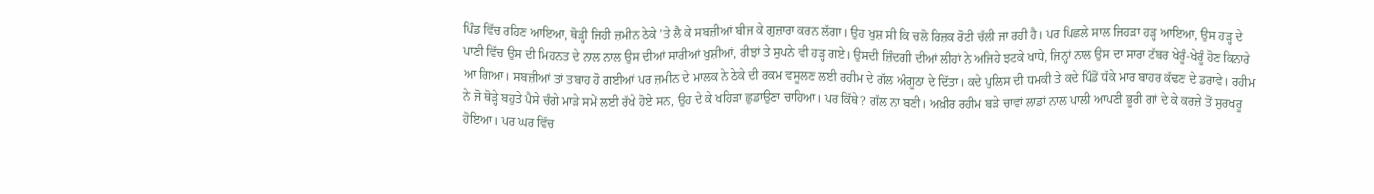ਪਿੰਡ ਵਿੱਚ ਰਹਿਣ ਆਇਆ, ਥੋੜ੍ਹੀ ਜਿਹੀ ਜ਼ਮੀਨ ਠੇਕੇ ’ਤੇ ਲੈ ਕੇ ਸਬਜ਼ੀਆਂ ਬੀਜ ਕੇ ਗੁਜ਼ਾਰਾ ਕਰਨ ਲੱਗਾ। ਉਹ ਖੁਸ਼ ਸੀ ਕਿ ਚਲੋ ਰਿਜ਼ਕ ਰੋਟੀ ਚੱਲੀ ਜਾ ਰਹੀ ਹੈ। ਪਰ ਪਿਛਲੇ ਸਾਲ ਜਿਹੜਾ ਹੜ੍ਹ ਆਇਆ, ਉਸ ਹੜ੍ਹ ਦੇ ਪਾਣੀ ਵਿੱਚ ਉਸ ਦੀ ਮਿਹਨਤ ਦੇ ਨਾਲ ਨਾਲ ਉਸ ਦੀਆਂ ਸਾਰੀਆਂ ਖੁਸ਼ੀਆਂ, ਰੀਝਾਂ ਤੇ ਸੁਪਨੇ ਵੀ ਹੜ੍ਹ ਗਏ। ਉਸਦੀ ਜ਼ਿੰਦਗੀ ਦੀਆਂ ਲੀਹਾਂ ਨੇ ਅਜਿਹੇ ਝਟਕੇ ਖਾਧੇ, ਜਿਨ੍ਹਾਂ ਨਾਲ ਉਸ ਦਾ ਸਾਰਾ ਟੱਬਰ ਖੇਰੂੰ-ਖੇਰੂੰ ਹੋਣ ਕਿਨਾਰੇ ਆ ਗਿਆ। ਸਬਜ਼ੀਆਂ ਤਾਂ ਤਬਾਹ ਹੋ ਗਈਆਂ ਪਰ ਜ਼ਮੀਨ ਦੇ ਮਾਲਕ ਨੇ ਠੇਕੇ ਦੀ ਰਕਮ ਵਸੂਲਣ ਲਈ ਰਹੀਮ ਦੇ ਗੱਲ ਅੰਗੂਠਾ ਦੇ ਦਿੱਤਾ। ਕਦੇ ਪੁਲਿਸ ਦੀ ਧਮਕੀ ਤੇ ਕਦੇ ਪਿੰਡੋਂ ਧੱਕੇ ਮਾਰ ਬਾਹਰ ਕੱਢਣ ਦੇ ਡਰਾਵੇ। ਰਹੀਮ ਨੇ ਜੋ ਥੋੜ੍ਹੇ ਬਹੁਤੇ ਪੈਸੇ ਚੰਗੇ ਮਾੜੇ ਸਮੇਂ ਲਈ ਰੱਖੇ ਹੋਏ ਸਨ, ਉਹ ਦੇ ਕੇ ਖਹਿੜਾ ਛੁਡਾਉਣਾ ਚਾਹਿਆ। ਪਰ ਕਿੱਥੇ? ਗੱਲ ਨਾ ਬਣੀ। ਅਖ਼ੀਰ ਰਹੀਮ ਬੜੇ ਚਾਵਾਂ ਲਾਡਾਂ ਨਾਲ ਪਾਲੀ ਆਪਣੀ ਭੂਰੀ ਗਾਂ ਦੇ ਕੇ ਕਰਜ਼ੇ ਤੋਂ ਸੁਰਖਰੂ ਹੋਇਆ। ਪਰ ਘਰ ਵਿੱਚ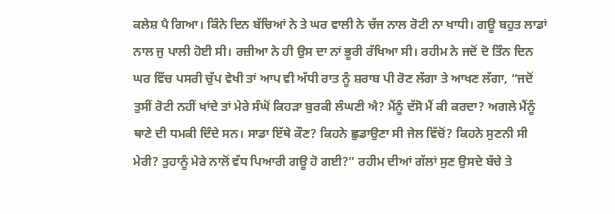ਕਲੇਸ਼ ਪੈ ਗਿਆ। ਕਿੰਨੇ ਦਿਨ ਬੱਚਿਆਂ ਨੇ ਤੇ ਘਰ ਵਾਲੀ ਨੇ ਚੱਜ ਨਾਲ ਰੋਟੀ ਨਾ ਖਾਧੀ। ਗਊ ਬਹੁਤ ਲਾਡਾਂ ਨਾਲ ਜੁ ਪਾਲੀ ਹੋਈ ਸੀ। ਰਜ਼ੀਆ ਨੇ ਹੀ ਉਸ ਦਾ ਨਾਂ ਭੂਰੀ ਰੱਖਿਆ ਸੀ। ਰਹੀਮ ਨੇ ਜਦੋਂ ਦੋ ਤਿੰਨ ਦਿਨ ਘਰ ਵਿੱਚ ਪਸਰੀ ਚੁੱਪ ਵੇਖੀ ਤਾਂ ਆਪ ਵੀ ਅੱਧੀ ਰਾਤ ਨੂੰ ਸ਼ਰਾਬ ਪੀ ਰੋਣ ਲੱਗਾ ਤੇ ਆਖਣ ਲੱਗਾ, “ਜਦੋਂ ਤੁਸੀਂ ਰੋਟੀ ਨਹੀਂ ਖਾਂਦੇ ਤਾਂ ਮੇਰੇ ਸੰਘੋਂ ਕਿਹੜਾ ਬੁਰਕੀ ਲੰਘਣੀ ਐ? ਮੈਂਨੂੰ ਦੱਸੋ ਮੈਂ ਕੀ ਕਰਦਾ? ਅਗਲੇ ਮੈਂਨੂੰ ਥਾਣੇ ਦੀ ਧਮਕੀ ਦਿੰਦੇ ਸਨ। ਸਾਡਾ ਇੱਥੇ ਕੌਣ? ਕਿਹਨੇ ਛੁਡਾਉਣਾ ਸੀ ਜੇਲ ਵਿੱਚੋਂ? ਕਿਹਨੇ ਸੁਣਨੀ ਸੀ ਮੇਰੀ? ਤੁਹਾਨੂੰ ਮੇਰੇ ਨਾਲੋਂ ਵੱਧ ਪਿਆਰੀ ਗਊ ਹੋ ਗਈ?” ਰਹੀਮ ਦੀਆਂ ਗੱਲਾਂ ਸੁਣ ਉਸਦੇ ਬੱਚੇ ਤੇ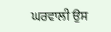ਘਰਵਾਲੀ ਉਸ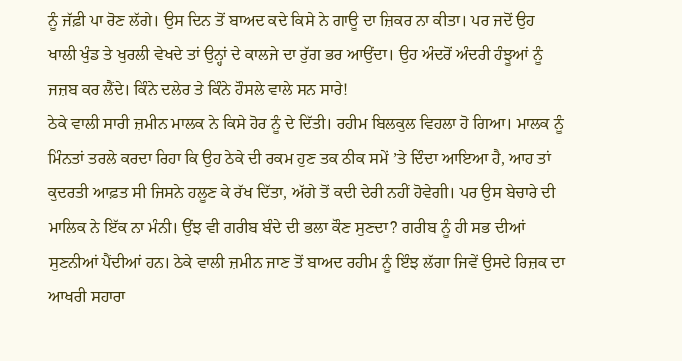ਨੂੰ ਜੱਫ਼ੀ ਪਾ ਰੋਣ ਲੱਗੇ। ਉਸ ਦਿਨ ਤੋਂ ਬਾਅਦ ਕਦੇ ਕਿਸੇ ਨੇ ਗਾਊ ਦਾ ਜ਼ਿਕਰ ਨਾ ਕੀਤਾ। ਪਰ ਜਦੋਂ ਉਹ ਖਾਲੀ ਖੁੰਡ ਤੇ ਖੁਰਲੀ ਵੇਖਦੇ ਤਾਂ ਉਨ੍ਹਾਂ ਦੇ ਕਾਲਜੇ ਦਾ ਰੁੱਗ ਭਰ ਆਉਂਦਾ। ਉਹ ਅੰਦਰੋਂ ਅੰਦਰੀ ਹੰਝੂਆਂ ਨੂੰ ਜਜ਼ਬ ਕਰ ਲੈਂਦੇ। ਕਿੰਨੇ ਦਲੇਰ ਤੇ ਕਿੰਨੇ ਹੌਸਲੇ ਵਾਲੇ ਸਨ ਸਾਰੇ!
ਠੇਕੇ ਵਾਲੀ ਸਾਰੀ ਜ਼ਮੀਨ ਮਾਲਕ ਨੇ ਕਿਸੇ ਹੋਰ ਨੂੰ ਦੇ ਦਿੱਤੀ। ਰਹੀਮ ਬਿਲਕੁਲ ਵਿਹਲਾ ਹੋ ਗਿਆ। ਮਾਲਕ ਨੂੰ ਮਿੰਨਤਾਂ ਤਰਲੇ ਕਰਦਾ ਰਿਹਾ ਕਿ ਉਹ ਠੇਕੇ ਦੀ ਰਕਮ ਹੁਣ ਤਕ ਠੀਕ ਸਮੇਂ ’ਤੇ ਦਿੰਦਾ ਆਇਆ ਹੈ, ਆਹ ਤਾਂ ਕੁਦਰਤੀ ਆਫ਼ਤ ਸੀ ਜਿਸਨੇ ਹਲੂਣ ਕੇ ਰੱਖ ਦਿੱਤਾ, ਅੱਗੇ ਤੋਂ ਕਦੀ ਦੇਰੀ ਨਹੀਂ ਹੋਵੇਗੀ। ਪਰ ਉਸ ਬੇਚਾਰੇ ਦੀ ਮਾਲਿਕ ਨੇ ਇੱਕ ਨਾ ਮੰਨੀ। ਉਂਝ ਵੀ ਗਰੀਬ ਬੰਦੇ ਦੀ ਭਲਾ ਕੌਣ ਸੁਣਦਾ? ਗਰੀਬ ਨੂੰ ਹੀ ਸਭ ਦੀਆਂ ਸੁਣਨੀਆਂ ਪੈਂਦੀਆਂ ਹਨ। ਠੇਕੇ ਵਾਲੀ ਜ਼ਮੀਨ ਜਾਣ ਤੋਂ ਬਾਅਦ ਰਹੀਮ ਨੂੰ ਇੰਝ ਲੱਗਾ ਜਿਵੇਂ ਉਸਦੇ ਰਿਜ਼ਕ ਦਾ ਆਖਰੀ ਸਹਾਰਾ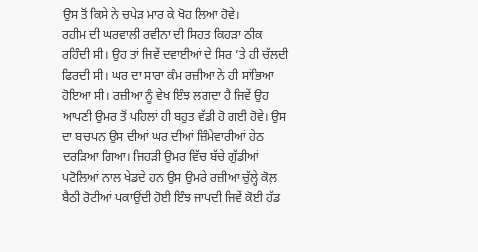ਉਸ ਤੋਂ ਕਿਸੇ ਨੇ ਚਪੇੜ ਮਾਰ ਕੇ ਖੋਹ ਲਿਆ ਹੋਵੇ।
ਰਹੀਮ ਦੀ ਘਰਵਾਲੀ ਰਵੀਨਾ ਦੀ ਸਿਹਤ ਕਿਹੜਾ ਠੀਕ ਰਹਿੰਦੀ ਸੀ। ਉਹ ਤਾਂ ਜਿਵੇਂ ਦਵਾਈਆਂ ਦੇ ਸਿਰ ’ਤੇ ਹੀ ਚੱਲਦੀ ਫਿਰਦੀ ਸੀ। ਘਰ ਦਾ ਸਾਰਾ ਕੰਮ ਰਜ਼ੀਆ ਨੇ ਹੀ ਸਾਂਭਿਆ ਹੋਇਆ ਸੀ। ਰਜ਼ੀਆ ਨੂੰ ਵੇਖ ਇੰਝ ਲਗਦਾ ਹੈ ਜਿਵੇਂ ਉਹ ਆਪਣੀ ਉਮਰ ਤੋਂ ਪਹਿਲਾਂ ਹੀ ਬਹੁਤ ਵੱਡੀ ਹੋ ਗਈ ਹੋਵੇ। ਉਸ ਦਾ ਬਚਪਨ ਉਸ ਦੀਆਂ ਘਰ ਦੀਆਂ ਜ਼ਿੰਮੇਵਾਰੀਆਂ ਹੇਠ ਦਰੜਿਆ ਗਿਆ। ਜਿਹੜੀ ਉਮਰ ਵਿੱਚ ਬੱਚੇ ਗੁੱਡੀਆਂ ਪਟੋਲਿਆਂ ਨਾਲ ਖੇਡਦੇ ਹਨ ਉਸ ਉਮਰੇ ਰਜ਼ੀਆ ਚੁੱਲ੍ਹੇ ਕੋਲ਼ ਬੈਠੀ ਰੋਟੀਆਂ ਪਕਾਉਂਦੀ ਹੋਈ ਇੰਝ ਜਾਪਦੀ ਜਿਵੇਂ ਕੋਈ ਹੱਡ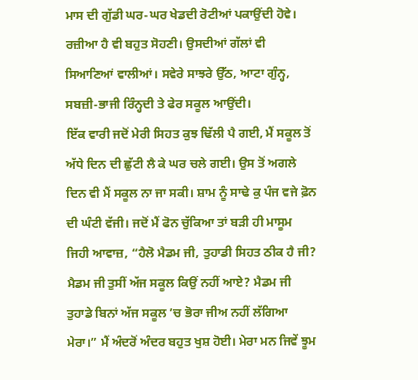ਮਾਸ ਦੀ ਗੁੱਡੀ ਘਰ-ਘਰ ਖੇਡਦੀ ਰੋਟੀਆਂ ਪਕਾਉਂਦੀ ਹੋਵੇ। ਰਜ਼ੀਆ ਹੈ ਵੀ ਬਹੁਤ ਸੋਹਣੀ। ਉਸਦੀਆਂ ਗੱਲਾਂ ਵੀ ਸਿਆਣਿਆਂ ਵਾਲੀਆਂ। ਸਵੇਰੇ ਸਾਝਰੇ ਉੱਠ, ਆਟਾ ਗੁੰਨ੍ਹ, ਸਬਜ਼ੀ-ਭਾਜੀ ਰਿੰਨ੍ਹਦੀ ਤੇ ਫੇਰ ਸਕੂਲ ਆਉਂਦੀ।
ਇੱਕ ਵਾਰੀ ਜਦੋਂ ਮੇਰੀ ਸਿਹਤ ਕੁਝ ਢਿੱਲੀ ਪੈ ਗਈ, ਮੈਂ ਸਕੂਲ ਤੋਂ ਅੱਧੇ ਦਿਨ ਦੀ ਛੁੱਟੀ ਲੈ ਕੇ ਘਰ ਚਲੇ ਗਈ। ਉਸ ਤੋਂ ਅਗਲੇ ਦਿਨ ਵੀ ਮੈਂ ਸਕੂਲ ਨਾ ਜਾ ਸਕੀ। ਸ਼ਾਮ ਨੂੰ ਸਾਢੇ ਕੁ ਪੰਜ ਵਜੇ ਫ਼ੋਨ ਦੀ ਘੰਟੀ ਵੱਜੀ। ਜਦੋਂ ਮੈਂ ਫੋਨ ਚੁੱਕਿਆ ਤਾਂ ਬੜੀ ਹੀ ਮਾਸੂਮ ਜਿਹੀ ਆਵਾਜ਼, “ਹੈਲੋ ਮੈਡਮ ਜੀ, ਤੁਹਾਡੀ ਸਿਹਤ ਠੀਕ ਹੈ ਜੀ? ਮੈਡਮ ਜੀ ਤੁਸੀਂ ਅੱਜ ਸਕੂਲ ਕਿਉਂ ਨਹੀਂ ਆਏ? ਮੈਡਮ ਜੀ ਤੁਹਾਡੇ ਬਿਨਾਂ ਅੱਜ ਸਕੂਲ ’ਚ ਭੋਰਾ ਜੀਅ ਨਹੀਂ ਲੱਗਿਆ ਮੇਰਾ।” ਮੈਂ ਅੰਦਰੋਂ ਅੰਦਰ ਬਹੁਤ ਖੁਸ਼ ਹੋਈ। ਮੇਰਾ ਮਨ ਜਿਵੇਂ ਝੂਮ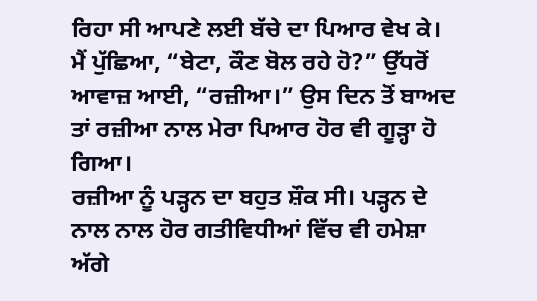ਰਿਹਾ ਸੀ ਆਪਣੇ ਲਈ ਬੱਚੇ ਦਾ ਪਿਆਰ ਵੇਖ ਕੇ। ਮੈਂ ਪੁੱਛਿਆ, “ਬੇਟਾ, ਕੌਣ ਬੋਲ ਰਹੇ ਹੋ?” ਉੱਧਰੋਂ ਆਵਾਜ਼ ਆਈ, “ਰਜ਼ੀਆ।” ਉਸ ਦਿਨ ਤੋਂ ਬਾਅਦ ਤਾਂ ਰਜ਼ੀਆ ਨਾਲ ਮੇਰਾ ਪਿਆਰ ਹੋਰ ਵੀ ਗੂੜ੍ਹਾ ਹੋ ਗਿਆ।
ਰਜ਼ੀਆ ਨੂੰ ਪੜ੍ਹਨ ਦਾ ਬਹੁਤ ਸ਼ੌਕ ਸੀ। ਪੜ੍ਹਨ ਦੇ ਨਾਲ ਨਾਲ ਹੋਰ ਗਤੀਵਿਧੀਆਂ ਵਿੱਚ ਵੀ ਹਮੇਸ਼ਾ ਅੱਗੇ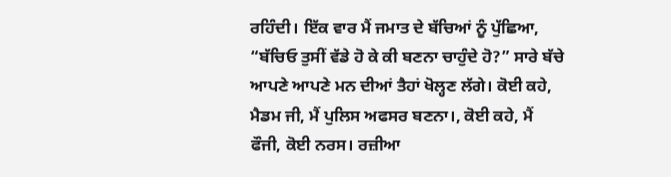ਰਹਿੰਦੀ। ਇੱਕ ਵਾਰ ਮੈਂ ਜਮਾਤ ਦੇ ਬੱਚਿਆਂ ਨੂੰ ਪੁੱਛਿਆ, “ਬੱਚਿਓ ਤੁਸੀਂ ਵੱਡੇ ਹੋ ਕੇ ਕੀ ਬਣਨਾ ਚਾਹੁੰਦੇ ਹੋ?” ਸਾਰੇ ਬੱਚੇ ਆਪਣੇ ਆਪਣੇ ਮਨ ਦੀਆਂ ਤੈਹਾਂ ਖੋਲ੍ਹਣ ਲੱਗੇ। ਕੋਈ ਕਹੇ, ਮੈਡਮ ਜੀ, ਮੈਂ ਪੁਲਿਸ ਅਫਸਰ ਬਣਨਾ।, ਕੋਈ ਕਹੇ, ਮੈਂ ਫੌਜੀ, ਕੋਈ ਨਰਸ। ਰਜ਼ੀਆ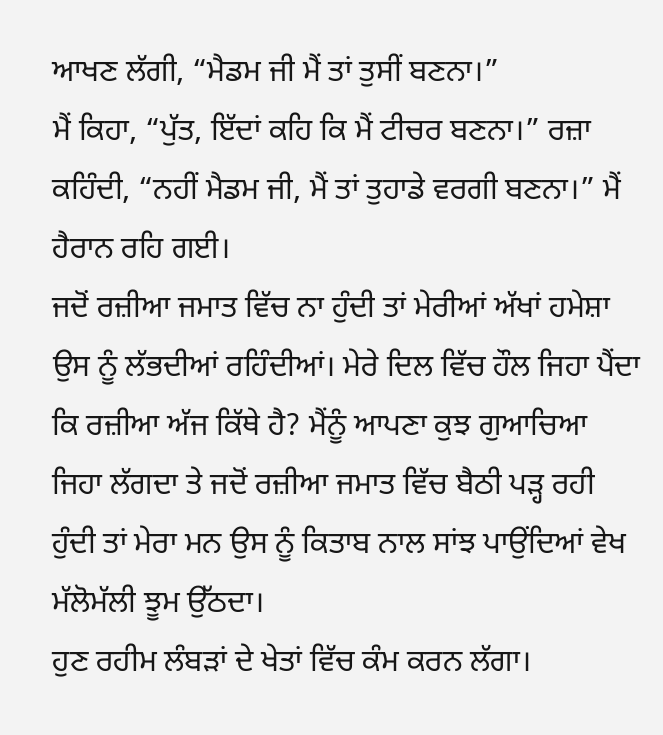ਆਖਣ ਲੱਗੀ, “ਮੈਡਮ ਜੀ ਮੈਂ ਤਾਂ ਤੁਸੀਂ ਬਣਨਾ।”
ਮੈਂ ਕਿਹਾ, “ਪੁੱਤ, ਇੱਦਾਂ ਕਹਿ ਕਿ ਮੈਂ ਟੀਚਰ ਬਣਨਾ।” ਰਜ਼ਾ ਕਹਿੰਦੀ, “ਨਹੀਂ ਮੈਡਮ ਜੀ, ਮੈਂ ਤਾਂ ਤੁਹਾਡੇ ਵਰਗੀ ਬਣਨਾ।” ਮੈਂ ਹੈਰਾਨ ਰਹਿ ਗਈ।
ਜਦੋਂ ਰਜ਼ੀਆ ਜਮਾਤ ਵਿੱਚ ਨਾ ਹੁੰਦੀ ਤਾਂ ਮੇਰੀਆਂ ਅੱਖਾਂ ਹਮੇਸ਼ਾ ਉਸ ਨੂੰ ਲੱਭਦੀਆਂ ਰਹਿੰਦੀਆਂ। ਮੇਰੇ ਦਿਲ ਵਿੱਚ ਹੌਲ ਜਿਹਾ ਪੈਂਦਾ ਕਿ ਰਜ਼ੀਆ ਅੱਜ ਕਿੱਥੇ ਹੈ? ਮੈਂਨੂੰ ਆਪਣਾ ਕੁਝ ਗੁਆਚਿਆ ਜਿਹਾ ਲੱਗਦਾ ਤੇ ਜਦੋਂ ਰਜ਼ੀਆ ਜਮਾਤ ਵਿੱਚ ਬੈਠੀ ਪੜ੍ਹ ਰਹੀ ਹੁੰਦੀ ਤਾਂ ਮੇਰਾ ਮਨ ਉਸ ਨੂੰ ਕਿਤਾਬ ਨਾਲ ਸਾਂਝ ਪਾਉਂਦਿਆਂ ਵੇਖ ਮੱਲੋਮੱਲੀ ਝੂਮ ਉੱਠਦਾ।
ਹੁਣ ਰਹੀਮ ਲੰਬੜਾਂ ਦੇ ਖੇਤਾਂ ਵਿੱਚ ਕੰਮ ਕਰਨ ਲੱਗਾ।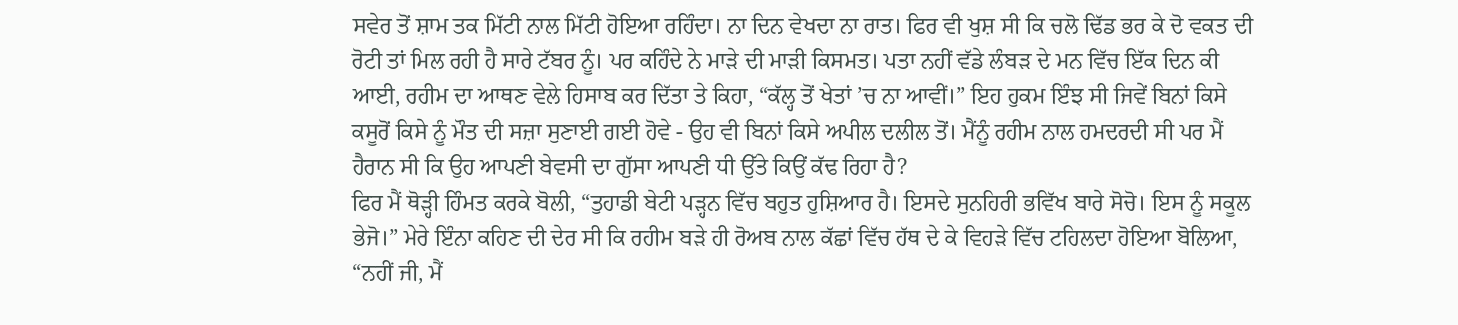ਸਵੇਰ ਤੋਂ ਸ਼ਾਮ ਤਕ ਮਿੱਟੀ ਨਾਲ ਮਿੱਟੀ ਹੋਇਆ ਰਹਿੰਦਾ। ਨਾ ਦਿਨ ਵੇਖਦਾ ਨਾ ਰਾਤ। ਫਿਰ ਵੀ ਖੁਸ਼ ਸੀ ਕਿ ਚਲੋ ਢਿੱਡ ਭਰ ਕੇ ਦੋ ਵਕਤ ਦੀ ਰੋਟੀ ਤਾਂ ਮਿਲ ਰਹੀ ਹੈ ਸਾਰੇ ਟੱਬਰ ਨੂੰ। ਪਰ ਕਹਿੰਦੇ ਨੇ ਮਾੜੇ ਦੀ ਮਾੜੀ ਕਿਸਮਤ। ਪਤਾ ਨਹੀਂ ਵੱਡੇ ਲੰਬੜ ਦੇ ਮਨ ਵਿੱਚ ਇੱਕ ਦਿਨ ਕੀ ਆਈ, ਰਹੀਮ ਦਾ ਆਥਣ ਵੇਲੇ ਹਿਸਾਬ ਕਰ ਦਿੱਤਾ ਤੇ ਕਿਹਾ, “ਕੱਲ੍ਹ ਤੋਂ ਖੇਤਾਂ ’ਚ ਨਾ ਆਵੀਂ।” ਇਹ ਹੁਕਮ ਇੰਝ ਸੀ ਜਿਵੇਂ ਬਿਨਾਂ ਕਿਸੇ ਕਸੂਰੋਂ ਕਿਸੇ ਨੂੰ ਮੌਤ ਦੀ ਸਜ਼ਾ ਸੁਣਾਈ ਗਈ ਹੋਵੇ - ਉਹ ਵੀ ਬਿਨਾਂ ਕਿਸੇ ਅਪੀਲ ਦਲੀਲ ਤੋਂ। ਮੈਂਨੂੰ ਰਹੀਮ ਨਾਲ ਹਮਦਰਦੀ ਸੀ ਪਰ ਮੈਂ ਹੈਰਾਨ ਸੀ ਕਿ ਉਹ ਆਪਣੀ ਬੇਵਸੀ ਦਾ ਗੁੱਸਾ ਆਪਣੀ ਧੀ ਉੱਤੇ ਕਿਉਂ ਕੱਢ ਰਿਹਾ ਹੈ?
ਫਿਰ ਮੈਂ ਥੋੜ੍ਹੀ ਹਿੰਮਤ ਕਰਕੇ ਬੋਲੀ, “ਤੁਹਾਡੀ ਬੇਟੀ ਪੜ੍ਹਨ ਵਿੱਚ ਬਹੁਤ ਹੁਸ਼ਿਆਰ ਹੈ। ਇਸਦੇ ਸੁਨਹਿਰੀ ਭਵਿੱਖ ਬਾਰੇ ਸੋਚੋ। ਇਸ ਨੂੰ ਸਕੂਲ ਭੇਜੋ।” ਮੇਰੇ ਇੰਨਾ ਕਹਿਣ ਦੀ ਦੇਰ ਸੀ ਕਿ ਰਹੀਮ ਬੜੇ ਹੀ ਰੋਅਬ ਨਾਲ ਕੱਛਾਂ ਵਿੱਚ ਹੱਥ ਦੇ ਕੇ ਵਿਹੜੇ ਵਿੱਚ ਟਹਿਲਦਾ ਹੋਇਆ ਬੋਲਿਆ, “ਨਹੀਂ ਜੀ, ਮੈਂ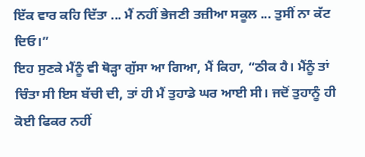ਇੱਕ ਵਾਰ ਕਹਿ ਦਿੱਤਾ ... ਮੈਂ ਨਹੀਂ ਭੇਜਣੀ ਤਜ਼ੀਆ ਸਕੂਲ ... ਤੁਸੀਂ ਨਾ ਕੱਟ ਦਿਓ।”
ਇਹ ਸੁਣਕੇ ਮੈਂਨੂੰ ਵੀ ਥੋੜ੍ਹਾ ਗੁੱਸਾ ਆ ਗਿਆ, ਮੈਂ ਕਿਹਾ, “ਠੀਕ ਹੈ। ਮੈਂਨੂੰ ਤਾਂ ਚਿੰਤਾ ਸੀ ਇਸ ਬੱਚੀ ਦੀ, ਤਾਂ ਹੀ ਮੈਂ ਤੁਹਾਡੇ ਘਰ ਆਈ ਸੀ। ਜਦੋਂ ਤੁਹਾਨੂੰ ਹੀ ਕੋਈ ਫਿਕਰ ਨਹੀਂ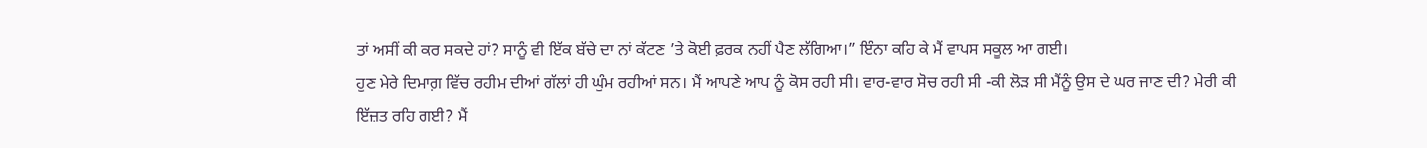ਤਾਂ ਅਸੀਂ ਕੀ ਕਰ ਸਕਦੇ ਹਾਂ? ਸਾਨੂੰ ਵੀ ਇੱਕ ਬੱਚੇ ਦਾ ਨਾਂ ਕੱਟਣ ’ਤੇ ਕੋਈ ਫ਼ਰਕ ਨਹੀਂ ਪੈਣ ਲੱਗਿਆ।” ਇੰਨਾ ਕਹਿ ਕੇ ਮੈਂ ਵਾਪਸ ਸਕੂਲ ਆ ਗਈ।
ਹੁਣ ਮੇਰੇ ਦਿਮਾਗ਼ ਵਿੱਚ ਰਹੀਮ ਦੀਆਂ ਗੱਲਾਂ ਹੀ ਘੁੰਮ ਰਹੀਆਂ ਸਨ। ਮੈਂ ਆਪਣੇ ਆਪ ਨੂੰ ਕੋਸ ਰਹੀ ਸੀ। ਵਾਰ-ਵਾਰ ਸੋਚ ਰਹੀ ਸੀ -ਕੀ ਲੋੜ ਸੀ ਮੈਂਨੂੰ ਉਸ ਦੇ ਘਰ ਜਾਣ ਦੀ? ਮੇਰੀ ਕੀ ਇੱਜ਼ਤ ਰਹਿ ਗਈ? ਮੈਂ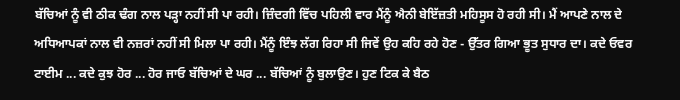ਬੱਚਿਆਂ ਨੂੰ ਵੀ ਠੀਕ ਢੰਗ ਨਾਲ ਪੜ੍ਹਾ ਨਹੀਂ ਸੀ ਪਾ ਰਹੀ। ਜ਼ਿੰਦਗੀ ਵਿੱਚ ਪਹਿਲੀ ਵਾਰ ਮੈਂਨੂੰ ਐਨੀ ਬੇਇੱਜ਼ਤੀ ਮਹਿਸੂਸ ਹੋ ਰਹੀ ਸੀ। ਮੈਂ ਆਪਣੇ ਨਾਲ ਦੇ ਅਧਿਆਪਕਾਂ ਨਾਲ ਵੀ ਨਜ਼ਰਾਂ ਨਹੀਂ ਸੀ ਮਿਲਾ ਪਾ ਰਹੀ। ਮੈਂਨੂੰ ਇੰਝ ਲੱਗ ਰਿਹਾ ਸੀ ਜਿਵੇਂ ਉਹ ਕਹਿ ਰਹੇ ਹੋਣ - ਉੱਤਰ ਗਿਆ ਭੂਤ ਸੁਧਾਰ ਦਾ। ਕਦੇ ਓਵਰ ਟਾਈਮ ... ਕਦੇ ਕੁਝ ਹੋਰ ... ਹੋਰ ਜਾਓ ਬੱਚਿਆਂ ਦੇ ਘਰ ... ਬੱਚਿਆਂ ਨੂੰ ਬੁਲਾਉਣ। ਹੁਣ ਟਿਕ ਕੇ ਬੈਠ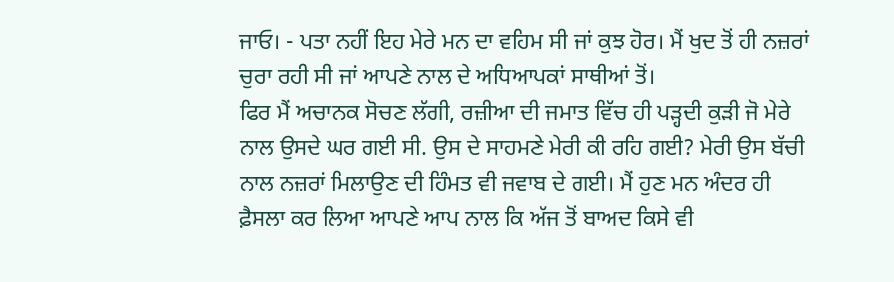ਜਾਓ। - ਪਤਾ ਨਹੀਂ ਇਹ ਮੇਰੇ ਮਨ ਦਾ ਵਹਿਮ ਸੀ ਜਾਂ ਕੁਝ ਹੋਰ। ਮੈਂ ਖੁਦ ਤੋਂ ਹੀ ਨਜ਼ਰਾਂ ਚੁਰਾ ਰਹੀ ਸੀ ਜਾਂ ਆਪਣੇ ਨਾਲ ਦੇ ਅਧਿਆਪਕਾਂ ਸਾਥੀਆਂ ਤੋਂ।
ਫਿਰ ਮੈਂ ਅਚਾਨਕ ਸੋਚਣ ਲੱਗੀ, ਰਜ਼ੀਆ ਦੀ ਜਮਾਤ ਵਿੱਚ ਹੀ ਪੜ੍ਹਦੀ ਕੁੜੀ ਜੋ ਮੇਰੇ ਨਾਲ ਉਸਦੇ ਘਰ ਗਈ ਸੀ. ਉਸ ਦੇ ਸਾਹਮਣੇ ਮੇਰੀ ਕੀ ਰਹਿ ਗਈ? ਮੇਰੀ ਉਸ ਬੱਚੀ ਨਾਲ ਨਜ਼ਰਾਂ ਮਿਲਾਉਣ ਦੀ ਹਿੰਮਤ ਵੀ ਜਵਾਬ ਦੇ ਗਈ। ਮੈਂ ਹੁਣ ਮਨ ਅੰਦਰ ਹੀ ਫ਼ੈਸਲਾ ਕਰ ਲਿਆ ਆਪਣੇ ਆਪ ਨਾਲ ਕਿ ਅੱਜ ਤੋਂ ਬਾਅਦ ਕਿਸੇ ਵੀ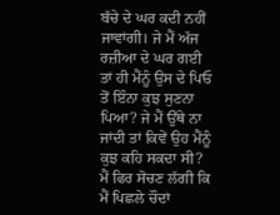ਬੱਚੇ ਦੇ ਘਰ ਕਦੀ ਨਹੀਂ ਜਾਵਾਂਗੀ। ਜੇ ਮੈਂ ਅੱਜ ਰਜ਼ੀਆ ਦੇ ਘਰ ਗਈ ਤਾਂ ਹੀ ਮੈਂਨੂੰ ਉਸ ਦੇ ਪਿਓ ਤੋਂ ਇੰਨਾ ਕੁਝ ਸੁਣਨਾ ਪਿਆ? ਜੇ ਮੈਂ ਉੱਥੇ ਨਾ ਜਾਂਦੀ ਤਾਂ ਕਿਵੇਂ ਉਹ ਮੈਂਨੂੰ ਕੁਝ ਕਹਿ ਸਕਦਾ ਸੀ?
ਮੈਂ ਫਿਰ ਸੋਚਣ ਲੱਗੀ ਕਿ ਮੈਂ ਪਿਛਲੇ ਚੌਦਾਂ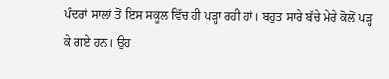ਪੰਦਰਾਂ ਸਾਲਾਂ ਤੋਂ ਇਸ ਸਕੂਲ ਵਿੱਚ ਹੀ ਪੜ੍ਹਾ ਰਹੀ ਹਾਂ। ਬਹੁਤ ਸਾਰੇ ਬੱਚੇ ਮੇਰੇ ਕੋਲੋਂ ਪੜ੍ਹ ਕੇ ਗਏ ਹਨ। ਉਹ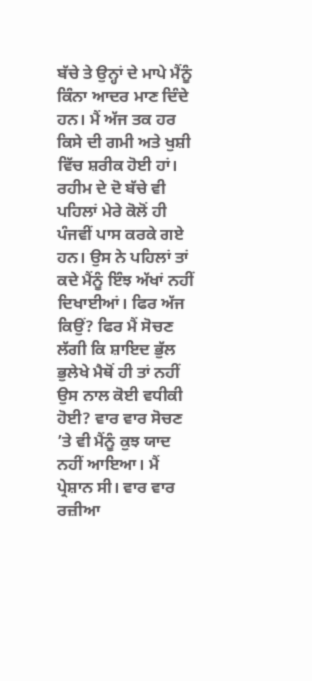ਬੱਚੇ ਤੇ ਉਨ੍ਹਾਂ ਦੇ ਮਾਪੇ ਮੈਂਨੂੰ ਕਿੰਨਾ ਆਦਰ ਮਾਣ ਦਿੰਦੇ ਹਨ। ਮੈਂ ਅੱਜ ਤਕ ਹਰ ਕਿਸੇ ਦੀ ਗਮੀ ਅਤੇ ਖੁਸ਼ੀ ਵਿੱਚ ਸ਼ਰੀਕ ਹੋਈ ਹਾਂ। ਰਹੀਮ ਦੇ ਦੋ ਬੱਚੇ ਵੀ ਪਹਿਲਾਂ ਮੇਰੇ ਕੋਲੋਂ ਹੀ ਪੰਜਵੀਂ ਪਾਸ ਕਰਕੇ ਗਏ ਹਨ। ਉਸ ਨੇ ਪਹਿਲਾਂ ਤਾਂ ਕਦੇ ਮੈਂਨੂੰ ਇੰਝ ਅੱਖਾਂ ਨਹੀਂ ਦਿਖਾਈਆਂ। ਫਿਰ ਅੱਜ ਕਿਉਂ? ਫਿਰ ਮੈਂ ਸੋਚਣ ਲੱਗੀ ਕਿ ਸ਼ਾਇਦ ਭੁੱਲ ਭੁਲੇਖੇ ਮੈਥੋਂ ਹੀ ਤਾਂ ਨਹੀਂ ਉਸ ਨਾਲ ਕੋਈ ਵਧੀਕੀ ਹੋਈ? ਵਾਰ ਵਾਰ ਸੋਚਣ ’ਤੇ ਵੀ ਮੈਂਨੂੰ ਕੁਝ ਯਾਦ ਨਹੀਂ ਆਇਆ। ਮੈਂ ਪ੍ਰੇਸ਼ਾਨ ਸੀ। ਵਾਰ ਵਾਰ ਰਜ਼ੀਆ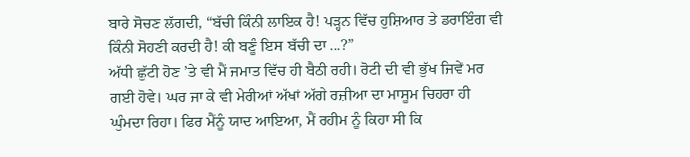ਬਾਰੇ ਸੋਚਣ ਲੱਗਦੀ, “ਬੱਚੀ ਕਿੰਨੀ ਲਾਇਕ ਹੈ! ਪੜ੍ਹਨ ਵਿੱਚ ਹੁਸ਼ਿਆਰ ਤੇ ਡਰਾਇੰਗ ਵੀ ਕਿੰਨੀ ਸੋਹਣੀ ਕਰਦੀ ਹੈ! ਕੀ ਬਣੂੰ ਇਸ ਬੱਚੀ ਦਾ ...?”
ਅੱਧੀ ਛੁੱਟੀ ਹੋਣ ’ਤੇ ਵੀ ਮੈਂ ਜਮਾਤ ਵਿੱਚ ਹੀ ਬੈਠੀ ਰਹੀ। ਰੋਟੀ ਦੀ ਵੀ ਭੁੱਖ ਜਿਵੇਂ ਮਰ ਗਈ ਹੋਵੇ। ਘਰ ਜਾ ਕੇ ਵੀ ਮੇਰੀਆਂ ਅੱਖਾਂ ਅੱਗੇ ਰਜ਼ੀਆ ਦਾ ਮਾਸੂਮ ਚਿਹਰਾ ਹੀ ਘੁੰਮਦਾ ਰਿਹਾ। ਫਿਰ ਮੈਂਨੂੰ ਯਾਦ ਆਇਆ, ਮੈਂ ਰਹੀਮ ਨੂੰ ਕਿਹਾ ਸੀ ਕਿ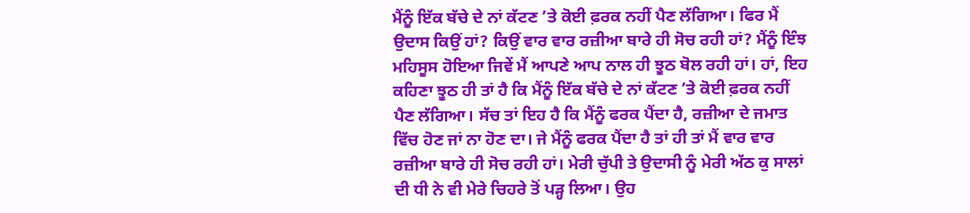ਮੈਂਨੂੰ ਇੱਕ ਬੱਚੇ ਦੇ ਨਾਂ ਕੱਟਣ ’ਤੇ ਕੋਈ ਫ਼ਰਕ ਨਹੀਂ ਪੈਣ ਲੱਗਿਆ। ਫਿਰ ਮੈਂ ਉਦਾਸ ਕਿਉਂ ਹਾਂ? ਕਿਉਂ ਵਾਰ ਵਾਰ ਰਜ਼ੀਆ ਬਾਰੇ ਹੀ ਸੋਚ ਰਹੀ ਹਾਂ? ਮੈਂਨੂੰ ਇੰਝ ਮਹਿਸੂਸ ਹੋਇਆ ਜਿਵੇਂ ਮੈਂ ਆਪਣੇ ਆਪ ਨਾਲ ਹੀ ਝੂਠ ਬੋਲ ਰਹੀ ਹਾਂ। ਹਾਂ, ਇਹ ਕਹਿਣਾ ਝੂਠ ਹੀ ਤਾਂ ਹੈ ਕਿ ਮੈਂਨੂੰ ਇੱਕ ਬੱਚੇ ਦੇ ਨਾਂ ਕੱਟਣ ’ਤੇ ਕੋਈ ਫ਼ਰਕ ਨਹੀਂ ਪੈਣ ਲੱਗਿਆ। ਸੱਚ ਤਾਂ ਇਹ ਹੈ ਕਿ ਮੈਂਨੂੰ ਫਰਕ ਪੈਂਦਾ ਹੈ, ਰਜ਼ੀਆ ਦੇ ਜਮਾਤ ਵਿੱਚ ਹੋਣ ਜਾਂ ਨਾ ਹੋਣ ਦਾ। ਜੇ ਮੈਂਨੂੰ ਫਰਕ ਪੈਂਦਾ ਹੈ ਤਾਂ ਹੀ ਤਾਂ ਮੈਂ ਵਾਰ ਵਾਰ ਰਜ਼ੀਆ ਬਾਰੇ ਹੀ ਸੋਚ ਰਹੀ ਹਾਂ। ਮੇਰੀ ਚੁੱਪੀ ਤੇ ਉਦਾਸੀ ਨੂੰ ਮੇਰੀ ਅੱਠ ਕੁ ਸਾਲਾਂ ਦੀ ਧੀ ਨੇ ਵੀ ਮੇਰੇ ਚਿਹਰੇ ਤੋਂ ਪੜ੍ਹ ਲਿਆ। ਉਹ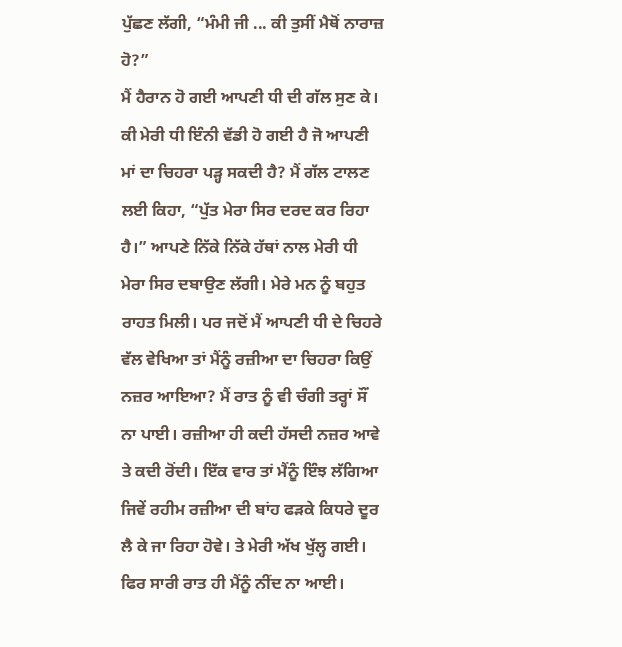ਪੁੱਛਣ ਲੱਗੀ, “ਮੰਮੀ ਜੀ ... ਕੀ ਤੁਸੀਂ ਮੈਥੋਂ ਨਾਰਾਜ਼ ਹੋ?”
ਮੈਂ ਹੈਰਾਨ ਹੋ ਗਈ ਆਪਣੀ ਧੀ ਦੀ ਗੱਲ ਸੁਣ ਕੇ। ਕੀ ਮੇਰੀ ਧੀ ਇੰਨੀ ਵੱਡੀ ਹੋ ਗਈ ਹੈ ਜੋ ਆਪਣੀ ਮਾਂ ਦਾ ਚਿਹਰਾ ਪੜ੍ਹ ਸਕਦੀ ਹੈ? ਮੈਂ ਗੱਲ ਟਾਲਣ ਲਈ ਕਿਹਾ, “ਪੁੱਤ ਮੇਰਾ ਸਿਰ ਦਰਦ ਕਰ ਰਿਹਾ ਹੈ।” ਆਪਣੇ ਨਿੱਕੇ ਨਿੱਕੇ ਹੱਥਾਂ ਨਾਲ ਮੇਰੀ ਧੀ ਮੇਰਾ ਸਿਰ ਦਬਾਉਣ ਲੱਗੀ। ਮੇਰੇ ਮਨ ਨੂੰ ਬਹੁਤ ਰਾਹਤ ਮਿਲੀ। ਪਰ ਜਦੋਂ ਮੈਂ ਆਪਣੀ ਧੀ ਦੇ ਚਿਹਰੇ ਵੱਲ ਵੇਖਿਆ ਤਾਂ ਮੈਂਨੂੰ ਰਜ਼ੀਆ ਦਾ ਚਿਹਰਾ ਕਿਉਂ ਨਜ਼ਰ ਆਇਆ? ਮੈਂ ਰਾਤ ਨੂੰ ਵੀ ਚੰਗੀ ਤਰ੍ਹਾਂ ਸੌਂ ਨਾ ਪਾਈ। ਰਜ਼ੀਆ ਹੀ ਕਦੀ ਹੱਸਦੀ ਨਜ਼ਰ ਆਵੇ ਤੇ ਕਦੀ ਰੋਂਦੀ। ਇੱਕ ਵਾਰ ਤਾਂ ਮੈਂਨੂੰ ਇੰਝ ਲੱਗਿਆ ਜਿਵੇਂ ਰਹੀਮ ਰਜ਼ੀਆ ਦੀ ਬਾਂਹ ਫੜਕੇ ਕਿਧਰੇ ਦੂਰ ਲੈ ਕੇ ਜਾ ਰਿਹਾ ਹੋਵੇ। ਤੇ ਮੇਰੀ ਅੱਖ ਖੁੱਲ੍ਹ ਗਈ। ਫਿਰ ਸਾਰੀ ਰਾਤ ਹੀ ਮੈਂਨੂੰ ਨੀਂਦ ਨਾ ਆਈ।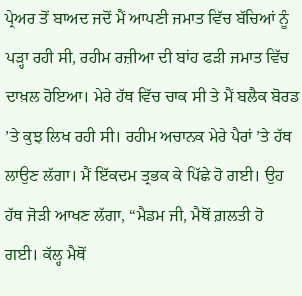ਪ੍ਰੇਅਰ ਤੋਂ ਬਾਅਦ ਜਦੋਂ ਮੈਂ ਆਪਣੀ ਜਮਾਤ ਵਿੱਚ ਬੱਚਿਆਂ ਨੂੰ ਪੜ੍ਹਾ ਰਹੀ ਸੀ, ਰਹੀਮ ਰਜ਼ੀਆ ਦੀ ਬਾਂਹ ਫੜੀ ਜਮਾਤ ਵਿੱਚ ਦਾਖ਼ਲ ਹੋਇਆ। ਮੇਰੇ ਹੱਥ ਵਿੱਚ ਚਾਕ ਸੀ ਤੇ ਮੈਂ ਬਲੈਕ ਬੋਰਡ ’ਤੇ ਕੁਝ ਲਿਖ ਰਹੀ ਸੀ। ਰਹੀਮ ਅਚਾਨਕ ਮੇਰੇ ਪੈਰਾਂ ’ਤੇ ਹੱਥ ਲਾਉਣ ਲੱਗਾ। ਮੈਂ ਇੱਕਦਮ ਤ੍ਰਭਕ ਕੇ ਪਿੱਛੇ ਹੋ ਗਈ। ਉਹ ਹੱਥ ਜੋੜੀ ਆਖਣ ਲੱਗਾ, “ਮੈਡਮ ਜੀ, ਮੈਥੋਂ ਗ਼ਲਤੀ ਹੋ ਗਈ। ਕੱਲ੍ਹ ਮੈਥੋਂ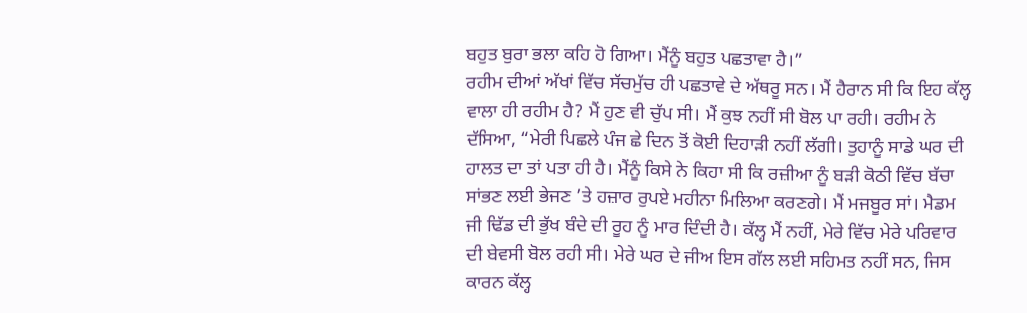ਬਹੁਤ ਬੁਰਾ ਭਲਾ ਕਹਿ ਹੋ ਗਿਆ। ਮੈਂਨੂੰ ਬਹੁਤ ਪਛਤਾਵਾ ਹੈ।”
ਰਹੀਮ ਦੀਆਂ ਅੱਖਾਂ ਵਿੱਚ ਸੱਚਮੁੱਚ ਹੀ ਪਛਤਾਵੇ ਦੇ ਅੱਥਰੂ ਸਨ। ਮੈਂ ਹੈਰਾਨ ਸੀ ਕਿ ਇਹ ਕੱਲ੍ਹ ਵਾਲਾ ਹੀ ਰਹੀਮ ਹੈ? ਮੈਂ ਹੁਣ ਵੀ ਚੁੱਪ ਸੀ। ਮੈਂ ਕੁਝ ਨਹੀਂ ਸੀ ਬੋਲ ਪਾ ਰਹੀ। ਰਹੀਮ ਨੇ ਦੱਸਿਆ, “ਮੇਰੀ ਪਿਛਲੇ ਪੰਜ ਛੇ ਦਿਨ ਤੋਂ ਕੋਈ ਦਿਹਾੜੀ ਨਹੀਂ ਲੱਗੀ। ਤੁਹਾਨੂੰ ਸਾਡੇ ਘਰ ਦੀ ਹਾਲਤ ਦਾ ਤਾਂ ਪਤਾ ਹੀ ਹੈ। ਮੈਂਨੂੰ ਕਿਸੇ ਨੇ ਕਿਹਾ ਸੀ ਕਿ ਰਜ਼ੀਆ ਨੂੰ ਬੜੀ ਕੋਠੀ ਵਿੱਚ ਬੱਚਾ ਸਾਂਭਣ ਲਈ ਭੇਜਣ ’ਤੇ ਹਜ਼ਾਰ ਰੁਪਏ ਮਹੀਨਾ ਮਿਲਿਆ ਕਰਣਗੇ। ਮੈਂ ਮਜਬੂਰ ਸਾਂ। ਮੈਡਮ ਜੀ ਢਿੱਡ ਦੀ ਭੁੱਖ ਬੰਦੇ ਦੀ ਰੂਹ ਨੂੰ ਮਾਰ ਦਿੰਦੀ ਹੈ। ਕੱਲ੍ਹ ਮੈਂ ਨਹੀਂ, ਮੇਰੇ ਵਿੱਚ ਮੇਰੇ ਪਰਿਵਾਰ ਦੀ ਬੇਵਸੀ ਬੋਲ ਰਹੀ ਸੀ। ਮੇਰੇ ਘਰ ਦੇ ਜੀਅ ਇਸ ਗੱਲ ਲਈ ਸਹਿਮਤ ਨਹੀਂ ਸਨ, ਜਿਸ ਕਾਰਨ ਕੱਲ੍ਹ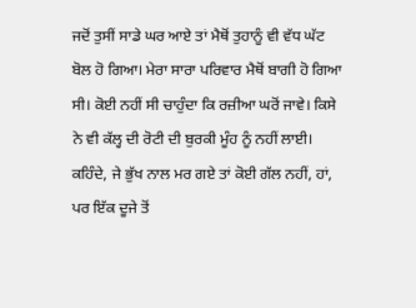ਜਦੋਂ ਤੁਸੀਂ ਸਾਡੇ ਘਰ ਆਏ ਤਾਂ ਮੈਥੋਂ ਤੁਹਾਨੂੰ ਵੀ ਵੱਧ ਘੱਟ ਬੋਲ ਹੋ ਗਿਆ। ਮੇਰਾ ਸਾਰਾ ਪਰਿਵਾਰ ਮੈਥੋਂ ਬਾਗੀ ਹੋ ਗਿਆ ਸੀ। ਕੋਈ ਨਹੀਂ ਸੀ ਚਾਹੁੰਦਾ ਕਿ ਰਜ਼ੀਆ ਘਰੋਂ ਜਾਵੇ। ਕਿਸੇ ਨੇ ਵੀ ਕੱਲ੍ਹ ਦੀ ਰੋਟੀ ਦੀ ਬੁਰਕੀ ਮੂੰਹ ਨੂੰ ਨਹੀਂ ਲਾਈ। ਕਹਿੰਦੇ, ਜੇ ਭੁੱਖ ਨਾਲ ਮਰ ਗਏ ਤਾਂ ਕੋਈ ਗੱਲ ਨਹੀਂ, ਹਾਂ, ਪਰ ਇੱਕ ਦੂਜੇ ਤੋਂ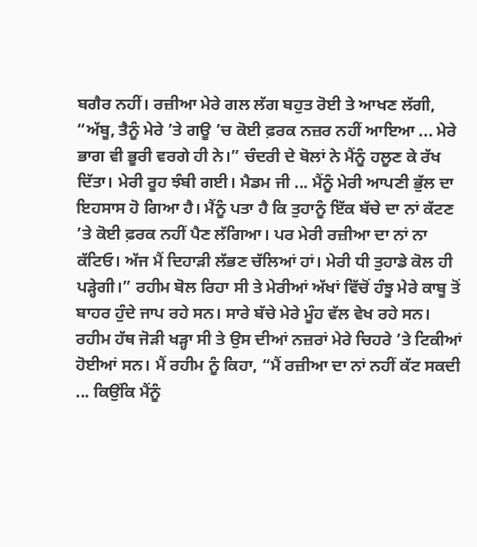ਬਗੈਰ ਨਹੀਂ। ਰਜ਼ੀਆ ਮੇਰੇ ਗਲ ਲੱਗ ਬਹੁਤ ਰੋਈ ਤੇ ਆਖਣ ਲੱਗੀ, “ਅੱਬੂ, ਤੈਨੂੰ ਮੇਰੇ ’ਤੇ ਗਊ ’ਚ ਕੋਈ ਫ਼ਰਕ ਨਜ਼ਰ ਨਹੀਂ ਆਇਆ ... ਮੇਰੇ ਭਾਗ ਵੀ ਭੂਰੀ ਵਰਗੇ ਹੀ ਨੇ।” ਚੰਦਰੀ ਦੇ ਬੋਲਾਂ ਨੇ ਮੈਂਨੂੰ ਹਲੂਣ ਕੇ ਰੱਖ ਦਿੱਤਾ। ਮੇਰੀ ਰੂਹ ਝੰਬੀ ਗਈ। ਮੈਡਮ ਜੀ ... ਮੈਂਨੂੰ ਮੇਰੀ ਆਪਣੀ ਭੁੱਲ ਦਾ ਇਹਸਾਸ ਹੋ ਗਿਆ ਹੈ। ਮੈਂਨੂੰ ਪਤਾ ਹੈ ਕਿ ਤੁਹਾਨੂੰ ਇੱਕ ਬੱਚੇ ਦਾ ਨਾਂ ਕੱਟਣ ’ਤੇ ਕੋਈ ਫ਼ਰਕ ਨਹੀਂ ਪੈਣ ਲੱਗਿਆ। ਪਰ ਮੇਰੀ ਰਜ਼ੀਆ ਦਾ ਨਾਂ ਨਾ ਕੱਟਿਓ। ਅੱਜ ਮੈਂ ਦਿਹਾੜੀ ਲੱਭਣ ਚੱਲਿਆਂ ਹਾਂ। ਮੇਰੀ ਧੀ ਤੁਹਾਡੇ ਕੋਲ ਹੀ ਪੜ੍ਹੇਗੀ।” ਰਹੀਮ ਬੋਲ ਰਿਹਾ ਸੀ ਤੇ ਮੇਰੀਆਂ ਅੱਖਾਂ ਵਿੱਚੋਂ ਹੰਝੂ ਮੇਰੇ ਕਾਬੂ ਤੋਂ ਬਾਹਰ ਹੁੰਦੇ ਜਾਪ ਰਹੇ ਸਨ। ਸਾਰੇ ਬੱਚੇ ਮੇਰੇ ਮੂੰਹ ਵੱਲ ਵੇਖ ਰਹੇ ਸਨ। ਰਹੀਮ ਹੱਥ ਜੋੜੀ ਖੜ੍ਹਾ ਸੀ ਤੇ ਉਸ ਦੀਆਂ ਨਜ਼ਰਾਂ ਮੇਰੇ ਚਿਹਰੇ ’ਤੇ ਟਿਕੀਆਂ ਹੋਈਆਂ ਸਨ। ਮੈਂ ਰਹੀਮ ਨੂੰ ਕਿਹਾ, “ਮੈਂ ਰਜ਼ੀਆ ਦਾ ਨਾਂ ਨਹੀਂ ਕੱਟ ਸਕਦੀ ... ਕਿਉਂਕਿ ਮੈਂਨੂੰ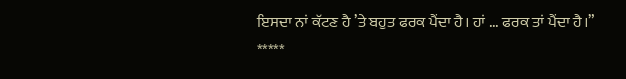ਇਸਦਾ ਨਾਂ ਕੱਟਣ ਹੈ ’ਤੇ ਬਹੁਤ ਫਰਕ ਪੈਂਦਾ ਹੈ। ਹਾਂ ... ਫਰਕ ਤਾਂ ਪੈਂਦਾ ਹੈ।”
*****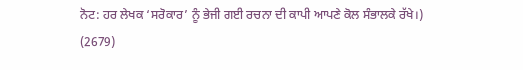ਨੋਟ: ਹਰ ਲੇਖਕ ‘ਸਰੋਕਾਰ’ ਨੂੰ ਭੇਜੀ ਗਈ ਰਚਨਾ ਦੀ ਕਾਪੀ ਆਪਣੇ ਕੋਲ ਸੰਭਾਲਕੇ ਰੱਖੇ।)
(2679)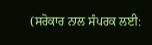(ਸਰੋਕਾਰ ਨਾਲ ਸੰਪਰਕ ਲਈ: